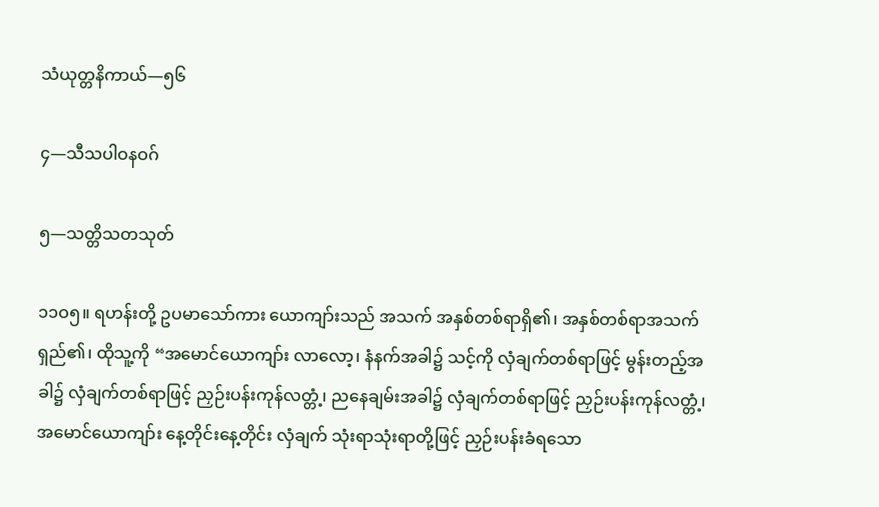သံယုတ္တနိကာယ်—၅၆

၄—သီသပါဝနဝဂ်

၅—သတ္တိသတသုတ်

၁၁ဝ၅။ ရဟန်းတို့ ဥပမာသော်ကား ယောကျာ်းသည် အသက် အနှစ်တစ်ရာရှိ၏၊ အနှစ်တစ်ရာအသက်ရှည်၏၊ ထိုသူ့ကို “အမောင်ယောကျာ်း လာလော့၊ နံနက်အခါ၌ သင့်ကို လှံချက်တစ်ရာဖြင့် မွန်းတည့်အခါ၌ လှံချက်တစ်ရာဖြင့် ညှဉ်းပန်းကုန်လတ္တံ့၊ ညနေချမ်းအခါ၌ လှံချက်တစ်ရာဖြင့် ညှဉ်းပန်းကုန်လတ္တံ့၊ အမောင်ယောကျာ်း နေ့တိုင်းနေ့တိုင်း လှံချက် သုံးရာသုံးရာတို့ဖြင့် ညှဉ်းပန်းခံရသော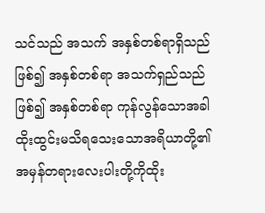သင်သည် အသက် အနှစ်တစ်ရာရှိသည် ဖြစ်၍ အနှစ်တစ်ရာ အသက်ရှည်သည် ဖြစ်၍ အနှစ်တစ်ရာ ကုန်လွန်သောအခါ ထိုးထွင်းမသိရသေးသောအရိယာတို့၏ အမှန်တရားလေးပါးတို့ကိုထိုး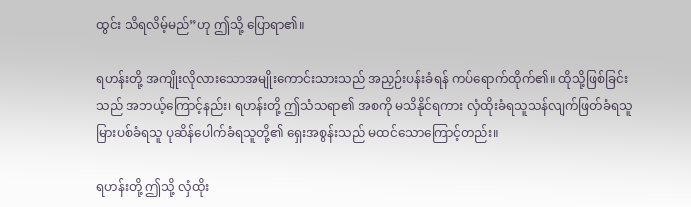ထွင်း သိရလိမ့်မည်”ဟု ဤသို့ ပြောရာ၏။

ရဟန်းတို့ အကျိုးလိုလားသောအမျိုးကောင်းသားသည် အညှဉ်းပန်းခံရန် ကပ်ရောက်ထိုက်၏။ ထိုသို့ဖြစ်ခြင်းသည် အဘယ့်ကြောင့်နည်း၊ ရဟန်းတို့ ဤသံသရာ၏ အစကို မသိနိုင်ရကား လှံထိုးခံရသူသန်လျက်ဖြတ်ခံရသူ မြားပစ်ခံရသူ ပုဆိန်ပေါက်ခံရသူတို့၏ ရှေးအစွန်းသည် မထင်သောကြောင့်တည်း။

ရဟန်းတို့ ဤသို့ လှံထိုး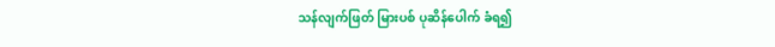သန်လျက်ဖြတ် မြားပစ် ပုဆိန်ပေါက် ခံရ၍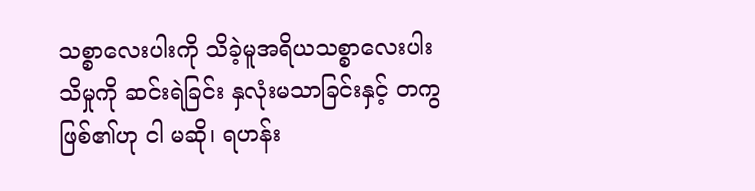သစ္စာလေးပါးကို သိခဲ့မူအရိယသစ္စာလေးပါး သိမှုကို ဆင်းရဲခြင်း နှလုံးမသာခြင်းနှင့် တကွ ဖြစ်၏ဟု ငါ မဆို၊ ရဟန်း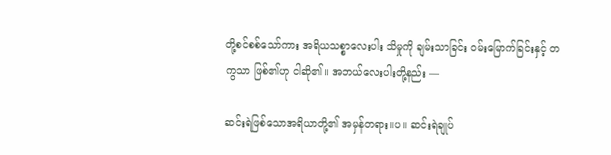တို့စင်စစ်သော်ကား အရိယသစ္စာလေးပါး သိမှုကို ချမ်းသာခြင်း ဝမ်းမြောက်ခြင်းနှင့် တကွသာ ဖြစ်၏ဟု ငါဆို၏။ အဘယ်လေးပါးတို့နည်း —

ဆင်းရဲဖြစ်သောအရိယာတို့၏ အမှန်တရား။ပ။ ဆင်းရဲချုပ်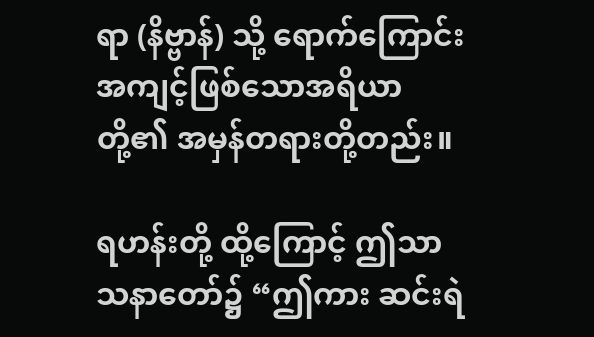ရာ (နိဗ္ဗာန်) သို့ ရောက်ကြောင်းအကျင့်ဖြစ်သောအရိယာတို့၏ အမှန်တရားတို့တည်း။

ရဟန်းတို့ ထို့ကြောင့် ဤသာသနာတော်၌ “ဤကား ဆင်းရဲ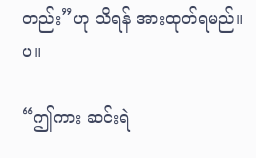တည်း”ဟု သိရန် အားထုတ်ရမည်။ပ။

“ဤကား ဆင်းရဲ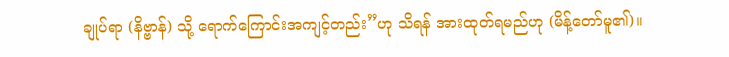ချုပ်ရာ (နိဗ္ဗာန်) သို့ ရောက်ကြောင်းအကျင့်တည်း”ဟု သိရန် အားထုတ်ရမည်ဟု (မိန့်တော်မူ၏)။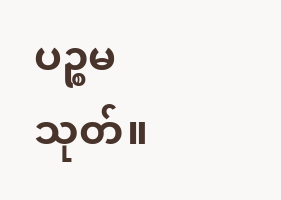ပဉ္စမသုတ်။